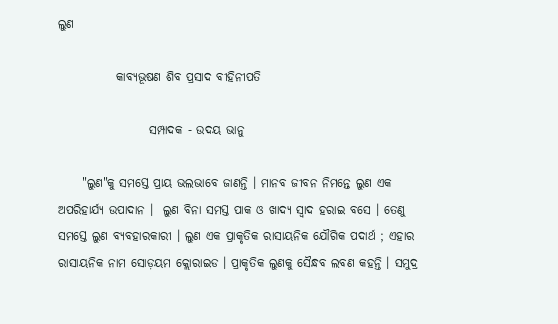ଲୁଣ

            କାବ୍ଯଭୂଷଣ ଶିବ ପ୍ରସାଦ ବୀହିନୀପତି

                   ସମ୍ପାଦକ - ଉଦୟ ଭାନୁ

     "ଲୁଣ"କୁ ସମସ୍ତେ ପ୍ରାୟ ଭଲଭାବେ ଜାଣନ୍ତି । ମାନବ ଜୀବନ ନିମନ୍ତେ ଲୁଣ ଏକ ଅପରିହାର୍ଯ୍ୟ ଉପାଦାନ ।  ଲୁଣ ବିନା ସମସ୍ତ ପାକ ଓ ଖାଦ୍ୟ ସ୍ବାଦ ହରାଇ ବସେ । ତେଣୁ ସମସ୍ତେ ଲୁଣ ବ୍ଯବହାରକାରୀ । ଲୁଣ ଏକ ପ୍ରାକୃତିକ ରାସାୟନିକ ଯୌଗିକ ପଦାର୍ଥ ; ଏହାର ରାସାୟନିକ ନାମ ସୋଡ଼ୟମ କ୍ଲୋରାଇଡ । ପ୍ରାକୃତିକ ଲୁଣକୁ ସୈନ୍ଧବ ଲବଣ କହନ୍ତି । ସମୁଦ୍ର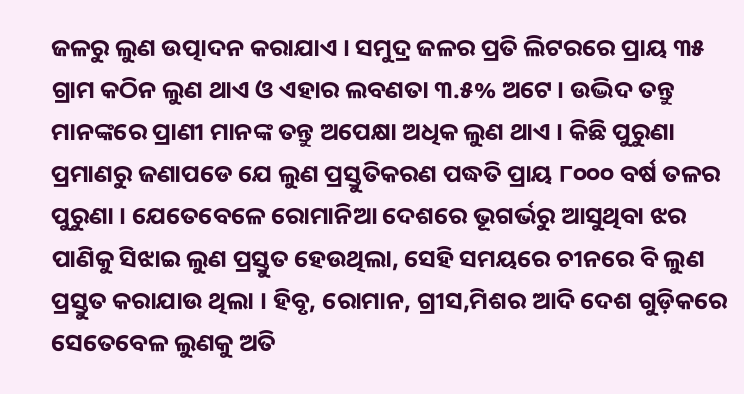ଜଳରୁ ଲୁଣ ଉତ୍ପାଦନ କରାଯାଏ । ସମୁଦ୍ର ଜଳର ପ୍ରତି ଲିଟରରେ ପ୍ରାୟ ୩୫ ଗ୍ରାମ କଠିନ ଲୁଣ ଥାଏ ଓ ଏହାର ଲବଣତା ୩.୫% ଅଟେ । ଉଦ୍ଭିଦ ତନ୍ତୁ ମାନଙ୍କରେ ପ୍ରାଣୀ ମାନଙ୍କ ତନ୍ତୁ ଅପେକ୍ଷା ଅଧିକ ଲୁଣ ଥାଏ । କିଛି ପୁରୁଣା ପ୍ରମାଣରୁ ଜଣାପଡେ ଯେ ଲୁଣ ପ୍ରସ୍ତୁତିକରଣ ପଦ୍ଧତି ପ୍ରାୟ ୮୦୦୦ ବର୍ଷ ତଳର ପୁରୁଣା । ଯେତେବେଳେ ରୋମାନିଆ ଦେଶରେ ଭୂଗର୍ଭରୁ ଆସୁଥିବା ଝର ପାଣିକୁ ସିଝାଇ ଲୁଣ ପ୍ରସ୍ତୁତ ହେଉଥିଲା, ସେହି ସମୟରେ ଚୀନରେ ବି ଲୁଣ ପ୍ରସ୍ତୁତ କରାଯାଉ ଥିଲା । ହିବୃ, ରୋମାନ, ଗ୍ରୀସ,ମିଶର ଆଦି ଦେଶ ଗୁଡ଼ିକରେ ସେତେବେଳ ଲୁଣକୁ ଅତି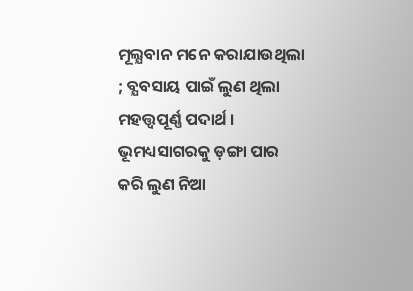ମୂଲ୍ଯବାନ ମନେ କରାଯାଉଥିଲା ; ବ୍ଯବସାୟ ପାଇଁ ଲୁଣ ଥିଲା ମହତ୍ତ୍ୱପୂର୍ଣ୍ଣ ପଦାର୍ଥ । ଭୂମଧ୍ୟସାଗରକୁ ଡ଼ଙ୍ଗା ପାର କରି ଲୁଣ ନିଆ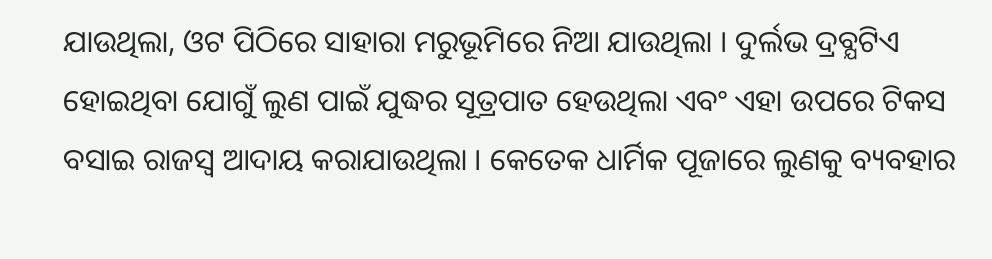ଯାଉଥିଲା, ଓଟ ପିଠିରେ ସାହାରା ମରୁଭୂମିରେ ନିଆ ଯାଉଥିଲା । ଦୁର୍ଲଭ ଦ୍ରବ୍ଯଟିଏ ହୋଇଥିବା ଯୋଗୁଁ ଲୁଣ ପାଇଁ ଯୁଦ୍ଧର ସୂତ୍ରପାତ ହେଉଥିଲା ଏବଂ ଏହା ଉପରେ ଟିକସ ବସାଇ ରାଜସ୍ୱ ଆଦାୟ କରାଯାଉଥିଲା । କେତେକ ଧାର୍ମିକ ପୂଜାରେ ଲୁଣକୁ ବ୍ୟବହାର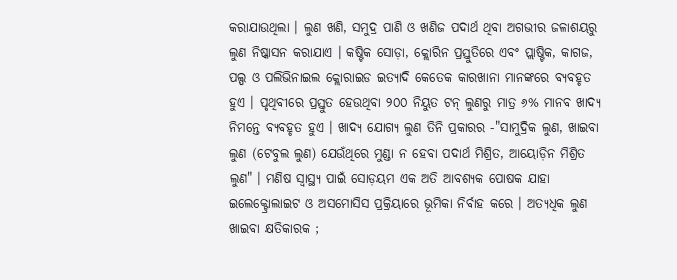କରାଯାଉଥିଲା । ଲୁଣ ଖଣି, ସମୁଦ୍ର ପାଣି ଓ ଖଣିଜ ପଦାର୍ଥ ଥିବା ଅଗଭୀର ଜଳାଶୟରୁ ଲୁଣ ନିଷ୍କାସନ କରାଯାଏ । କଷ୍ଟିକ ସୋଡ଼ା, କ୍ଲୋରିନ ପ୍ରସ୍ତୁତିରେ ଏବଂ ପ୍ଲାଷ୍ଟିକ, କାଗଜ, ପଲ୍ପ ଓ ପଲିଭିନାଇଲ କ୍ଲୋରାଇଡ ଇତ୍ଯାଦି କେତେକ କାରଖାନା ମାନଙ୍କରେ ବ୍ଯବହୃତ ହୁଏ । ପୃଥିବୀରେ ପ୍ରସ୍ତୁତ ହେଉଥିବା ୨୦୦ ନିୟୁତ ଟନ୍‌ ଲୁଣରୁ ମାତ୍ର ୬% ମାନବ ଖାଦ୍ଯ ନିମନ୍ତେ ବ୍ଯବହୃତ ହୁଏ । ଖାଦ୍ଯ ଯୋଗ୍ୟ ଲୁଣ ତିନି ପ୍ରକାରର -"ସାମୁଦ୍ରିକ ଲୁଣ, ଖାଇବା ଲୁଣ (ଟେବୁଲ ଲୁଣ) ଯେଉଁଥିରେ ମୁଣ୍ଡା ନ ହେବା ପଦାର୍ଥ ମିଶ୍ରିତ, ଆୟୋଡ଼ିନ ମିଶ୍ରିତ ଲୁଣ" । ମଣିଷ ସ୍ବାସ୍ଥ୍ୟ ପାଇଁ ସୋଡ଼ୟମ ଏକ ଅତି ଆବଶ୍ଯକ ପୋଷକ ଯାହା ଇଲେକ୍ଟ୍ରୋଲାଇଟ ଓ ଅସମୋସିସ ପ୍ରକ୍ରିୟାରେ ଭୂମିକା ନିର୍ବାହ କରେ । ଅତ୍ଯଧିକ ଲୁଣ ଖାଇବା କ୍ଷତିକାରକ ;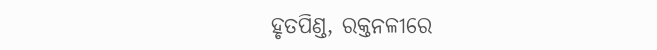ହୃତପିଣ୍ଡ, ରକ୍ତନଳୀରେ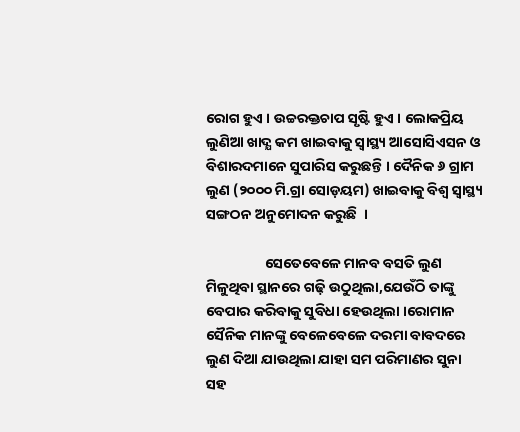ରୋଗ ହୁଏ । ଉଚ୍ଚରକ୍ତଚାପ ସୃଷ୍ଟି ହୁଏ । ଲୋକପ୍ରିୟ ଲୁଣିଆ ଖାଦ୍ଯ କମ ଖାଇବାକୁ ସ୍ବାସ୍ଥ୍ୟ ଆସୋସିଏସନ ଓ ବିଶାରଦମାନେ ସୁପାରିସ କରୁଛନ୍ତି । ଦୈନିକ ୬ ଗ୍ରାମ ଲୁଣ (୨୦୦୦ ମି.ଗ୍ରା ସୋଡ଼ୟମ) ଖାଇବାକୁ ବିଶ୍ବ ସ୍ବାସ୍ଥ୍ୟ ସଙ୍ଗଠନ ଅନୁମୋଦନ କରୁଛି  ।

                  ସେତେବେଳେ ମାନବ ବସତି ଲୁଣ ମିଳୁଥିବା ସ୍ଥାନରେ ଗଢ଼ି ଉଠୁଥିଲା,ଯେଉଁଠି ତାଙ୍କୁ ବେପାର କରିବାକୁ ସୁବିଧା ହେଉଥିଲା ।ରୋମାନ ସୈନିକ ମାନଙ୍କୁ ବେଳେବେଳେ ଦରମା ବାବଦରେ ଲୁଣ ଦିଆ ଯାଉଥିଲା ଯାହା ସମ ପରିମାଣର ସୁନା ସହ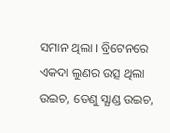ସମାନ ଥିଲା । ବ୍ରିଟେନରେ ଏକଦା ଲୁଣର ଉତ୍ସ ଥିଲା ଉଇଚ, ତେଣୁ ସ୍ଯାଣ୍ଡ ଉଇଚ,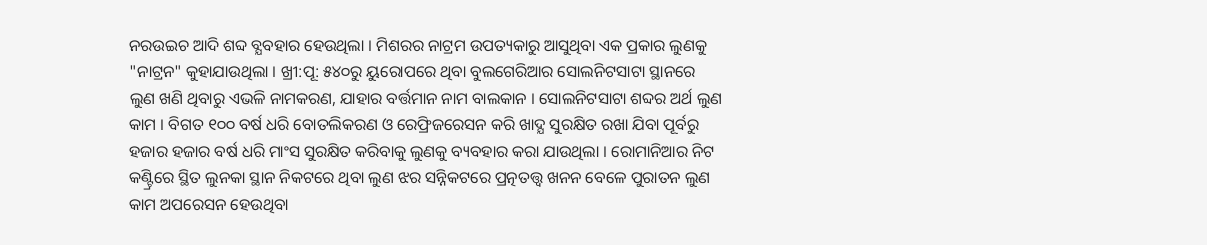ନରଉଇଚ ଆଦି ଶବ୍ଦ ବ୍ଯବହାର ହେଉଥିଲା । ମିଶରର ନାଟ୍ରମ ଉପତ୍ୟକାରୁ ଆସୁଥିବା ଏକ ପ୍ରକାର ଲୁଣକୁ "ନାଟ୍ରନ" କୁହାଯାଉଥିଲା । ଖ୍ରୀ:ପୂ: ୫୪୦ରୁ ୟୁରୋପରେ ଥିବା ବୁଲଗେରିଆର ସୋଲନିଟସାଟା ସ୍ଥାନରେ ଲୁଣ ଖଣି ଥିବାରୁ ଏଭଳି ନାମକରଣ, ଯାହାର ବର୍ତ୍ତମାନ ନାମ ବାଲକାନ । ସୋଲନିଟସାଟା ଶବ୍ଦର ଅର୍ଥ ଲୁଣ କାମ । ବିଗତ ୧୦୦ ବର୍ଷ ଧରି ବୋତଲିକରଣ ଓ ରେଫ୍ରିଜରେସନ କରି ଖାଦ୍ଯ ସୁରକ୍ଷିତ ରଖା ଯିବା ପୂର୍ବରୁ ହଜାର ହଜାର ବର୍ଷ ଧରି ମାଂସ ସୁରକ୍ଷିତ କରିବାକୁ ଲୁଣକୁ ବ୍ୟବହାର କରା ଯାଉଥିଲା । ରୋମାନିଆର ନିଟ କଣ୍ଟ୍ରିରେ ସ୍ଥିତ ଲୁନକା ସ୍ଥାନ ନିକଟରେ ଥିବା ଲୁଣ ଝର ସନ୍ନିକଟରେ ପ୍ରତ୍ନତତ୍ତ୍ୱ ଖନନ ବେଳେ ପୁରାତନ ଲୁଣ କାମ ଅପରେସନ ହେଉଥିବା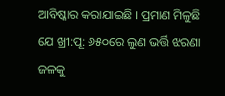ଆବିଷ୍କାର କରାଯାଇଛି । ପ୍ରମାଣ ମିଳୁଛି ଯେ ଖ୍ରୀ:ପୂ: ୬୫୦ରେ ଲୁଣ ଭର୍ତ୍ତି ଝରଣା ଜଳକୁ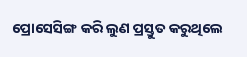ପ୍ରୋସେସିଙ୍ଗ କରି ଲୁଣ ପ୍ରସ୍ତୁତ କରୁଥିଲେ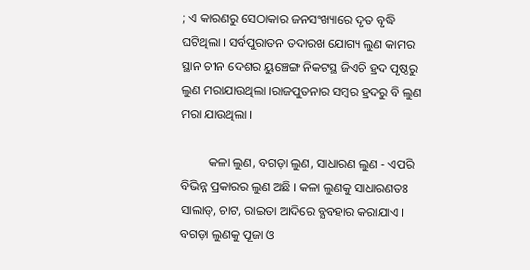; ଏ କାରଣରୁ ସେଠାକାର ଜନସଂଖ୍ୟାରେ ଦୃତ ବୃଦ୍ଧି ଘଟିଥିଲା । ସର୍ବପୁରାତନ ତଦାରଖ ଯୋଗ୍ୟ ଲୁଣ କାମର ସ୍ଥାନ ଚୀନ ଦେଶର ୟୁଞ୍ଚେଙ୍ଗ ନିକଟସ୍ଥ ଜିଏଚି ହ୍ରଦ ପୃଷ୍ଠରୁ ଲୁଣ ମରାଯାଉଥିଲା ।ରାଜପୁତନାର ସମ୍ବର ହ୍ରଦରୁ ବି ଲୁଣ ମରା ଯାଉଥିଲା ।

         କଳା ଲୁଣ, ବଗଡ଼ା ଲୁଣ, ସାଧାରଣ ଲୁଣ - ଏପରି ବିଭିନ୍ନ ପ୍ରକାରର ଲୁଣ ଅଛି । କଳା ଲୁଣକୁ ସାଧାରଣତଃ ସାଲାଡ୍‌, ଚାଟ, ରାଇତା ଆଦିରେ ବ୍ଯବହାର କରାଯାଏ । ବଗଡ଼ା ଲୁଣକୁ ପୂଜା ଓ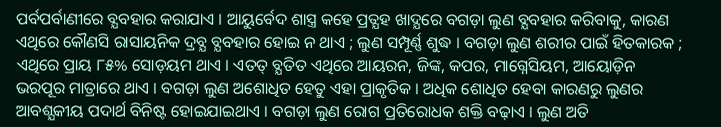ପର୍ବପର୍ବାଣୀରେ ବ୍ଯବହାର କରାଯାଏ । ଆୟୁର୍ବେଦ ଶାସ୍ତ୍ର କହେ ପ୍ରତ୍ଯହ ଖାଦ୍ଯରେ ବଗଡ଼ା ଲୁଣ ବ୍ଯବହାର କରିବାକୁ, କାରଣ ଏଥିରେ କୌଣସି ରାସାୟନିକ ଦ୍ରବ୍ଯ ବ୍ଯବହାର ହୋଇ ନ ଥାଏ ; ଲୁଣ ସମ୍ପୂର୍ଣ୍ଣ ଶୁଦ୍ଧ । ବଗଡ଼ା ଲୁଣ ଶରୀର ପାଇଁ ହିତକାରକ ; ଏଥିରେ ପ୍ରାୟ ୮୫% ସୋଡ଼ୟମ ଥାଏ । ଏତତ୍ ବ୍ଯତିତ ଏଥିରେ ଆୟରନ, ଜିଙ୍କ, କପର, ମାଗ୍ନେସିୟମ, ଆୟୋଡ଼ିନ ଭରପୂର ମାତ୍ରାରେ ଥାଏ । ବଗଡ଼ା ଲୁଣ ଅଶୋଧିତ ହେତୁ ଏହା ପ୍ରାକୃତିକ । ଅଧିକ ଶୋଧିତ ହେବା କାରଣରୁ ଲୁଣର ଆବଶ୍ଯକୀୟ ପଦାର୍ଥ ବିନିଷ୍ଟ ହୋଇଯାଇଥାଏ । ବଗଡ଼ା ଲୁଣ ରୋଗ ପ୍ରତିରୋଧକ ଶକ୍ତି ବଢ଼ାଏ । ଲୁଣ ଅତି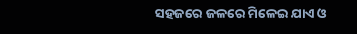ସହଜରେ ଜଳରେ ମିଳେଇ ଯାଏ ଓ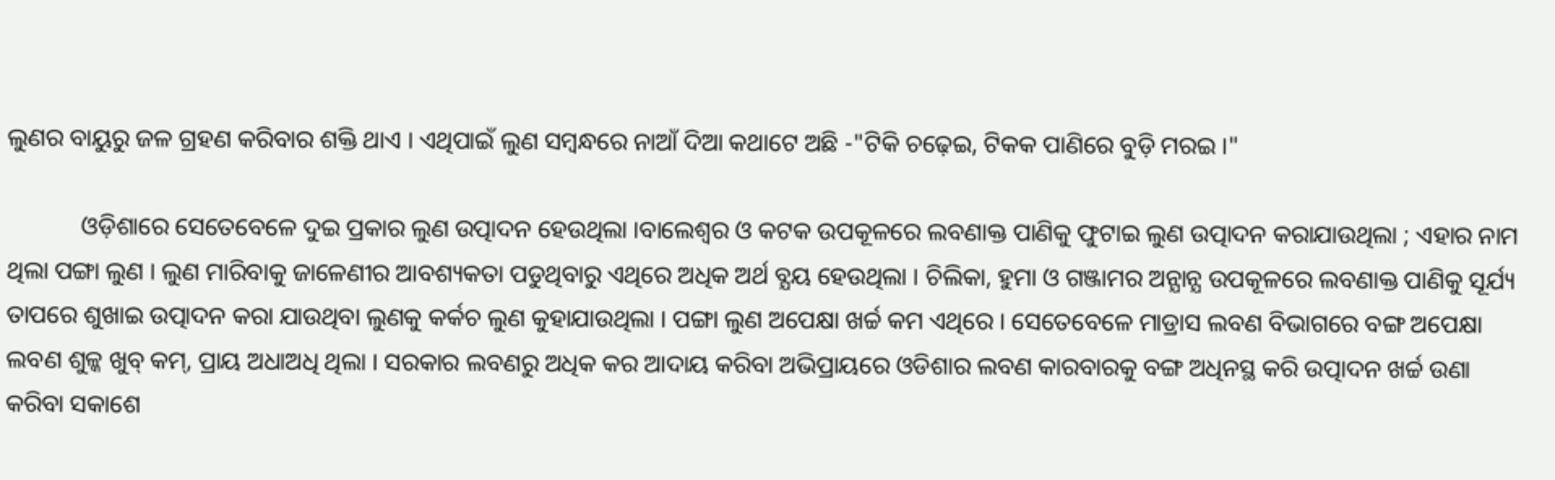ଲୁଣର ବାୟୁରୁ ଜଳ ଗ୍ରହଣ କରିବାର ଶକ୍ତି ଥାଏ । ଏଥିପାଇଁ ଲୁଣ ସମ୍ବନ୍ଧରେ ନାଆଁ ଦିଆ କଥାଟେ ଅଛି -"ଟିକି ଚଢ଼େଇ, ଟିକକ ପାଣିରେ ବୁଡ଼ି ମରଇ ।"

            ଓଡ଼ିଶାରେ ସେତେବେଳେ ଦୁଇ ପ୍ରକାର ଲୁଣ ଉତ୍ପାଦନ ହେଉଥିଲା ।ବାଲେଶ୍ବର ଓ କଟକ ଉପକୂଳରେ ଲବଣାକ୍ତ ପାଣିକୁ ଫୁଟାଇ ଲୁଣ ଉତ୍ପାଦନ କରାଯାଉଥିଲା ; ଏହାର ନାମ ଥିଲା ପଙ୍ଗା ଲୁଣ । ଲୁଣ ମାରିବାକୁ ଜାଳେଣୀର ଆବଶ୍ୟକତା ପଡୁଥିବାରୁ ଏଥିରେ ଅଧିକ ଅର୍ଥ ବ୍ଯୟ ହେଉଥିଲା । ଚିଲିକା, ହୁମା ଓ ଗଞ୍ଜାମର ଅନ୍ଯାନ୍ଯ ଉପକୂଳରେ ଲବଣାକ୍ତ ପାଣିକୁ ସୂର୍ଯ୍ୟ ତାପରେ ଶୁଖାଇ ଉତ୍ପାଦନ କରା ଯାଉଥିବା ଲୁଣକୁ କର୍କଚ ଲୁଣ କୁହାଯାଉଥିଲା । ପଙ୍ଗା ଲୁଣ ଅପେକ୍ଷା ଖର୍ଚ୍ଚ କମ ଏଥିରେ । ସେତେବେଳେ ମାଡ୍ରାସ ଲବଣ ବିଭାଗରେ ବଙ୍ଗ ଅପେକ୍ଷା ଲବଣ ଶୁଳ୍କ ଖୁବ୍‌ କମ୍‌, ପ୍ରାୟ ଅଧାଅଧି ଥିଲା । ସରକାର ଲବଣରୁ ଅଧିକ କର ଆଦାୟ କରିବା ଅଭିପ୍ରାୟରେ ଓଡିଶାର ଲବଣ କାରବାରକୁ ବଙ୍ଗ ଅଧିନସ୍ଥ କରି ଉତ୍ପାଦନ ଖର୍ଚ୍ଚ ଉଣା କରିବା ସକାଶେ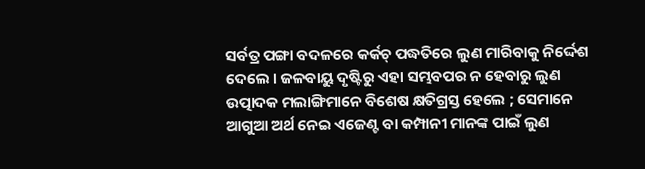ସର୍ବତ୍ର ପଙ୍ଗା ବଦଳରେ କର୍କଚ୍‌ ପଦ୍ଧତିରେ ଲୁଣ ମାରିବାକୁ ନିର୍ଦ୍ଦେଶ ଦେଲେ । ଜଳବାୟୁ ଦୃଷ୍ଟିରୁ ଏହା ସମ୍ଭବପର ନ ହେବାରୁ ଲୁଣ ଉତ୍ପାଦକ ମଲାଙ୍ଗିମାନେ ବିଶେଷ କ୍ଷତିଗ୍ରସ୍ତ ହେଲେ ; ସେମାନେ ଆଗୁଆ ଅର୍ଥ ନେଇ ଏଜେଣ୍ଟ ବା କମ୍ପାନୀ ମାନଙ୍କ ପାଇଁ ଲୁଣ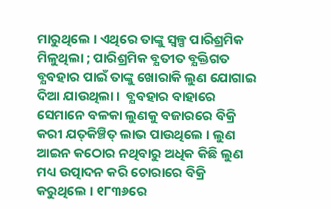ମାରୁଥିଲେ । ଏଥିରେ ତାଙ୍କୁ ସ୍ବଳ୍ପ ପାରିଶ୍ରମିକ ମିଳୁଥିଲା ; ପାରିଶ୍ରମିକ ବ୍ଯତୀତ ବ୍ଯକ୍ତିଗତ ବ୍ଯବହାର ପାଇଁ ତାଙ୍କୁ ଖୋରାକି ଲୁଣ ଯୋଗାଇ ଦିଆ ଯାଉଥିଲା ।  ବ୍ଯବହାର ବାହାରେ ସେମାନେ ବଳକା ଲୁଣକୁ ବଜାରରେ ବିକ୍ରି କରୀ ଯତ୍‌କିଞ୍ଚିତ୍‌ ଲାଭ ପାଉଥିଲେ । ଲୁଣ ଆଇନ କଠୋର ନଥିବାରୁ ଅଧିକ କିଛି ଲୁଣ ମଧ୍ୟ ଉତ୍ପାଦନ କରି ଚୋରାରେ ବିକ୍ରି କରୁଥିଲେ । ୧୮୩୬ରେ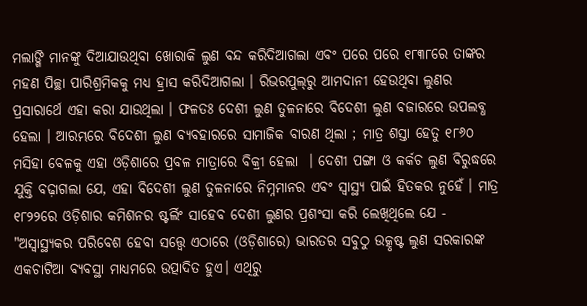ମଲାଙ୍ଗି ମାନଙ୍କୁ ଦିଆଯାଉଥିବା ଖୋରାକି ଲୁଣ ବନ୍ଦ କରିଦିଆଗଲା ଏବଂ ପରେ ପରେ ୧୮୩୮ରେ ତାଙ୍କର ମହଣ ପିଚ୍ଛା ପାରିଶ୍ରମିକକୁ ମଧ୍ୟ ହ୍ରାସ କରିଦିଆଗଲା । ରିଭରପୁଲ୍‌ରୁ ଆମଦାନୀ ହେଉଥିବା ଲୁଣର ପ୍ରସାରାର୍ଥେ ଏହା କରା ଯାଉଥିଲା । ଫଳତଃ ଦେଶୀ ଲୁଣ ତୁଳନାରେ ବିଦେଶୀ ଲୁଣ ବଜାରରେ ଉପଲବ୍ଧ ହେଲା । ଆରମ୍ଭରେ ବିଦେଶୀ ଲୁଣ ବ୍ଯବହାରରେ ସାମାଜିକ ବାରଣ ଥିଲା ; ମାତ୍ର ଶସ୍ତା ହେତୁ ୧୮୬୦ ମସିହା ବେଳକୁ ଏହା ଓଡ଼ିଶାରେ ପ୍ରବଳ ମାତ୍ରାରେ ବିକ୍ରୀ ହେଲା  । ଦେଶୀ ପଙ୍ଗା ଓ କର୍କଚ ଲୁଣ ବିରୁଦ୍ଧରେ ଯୁକ୍ତି ବଢ଼ାଗଲା ଯେ, ଏହା ବିଦେଶୀ ଲୁଣ ତୁଳନାରେ ନିମ୍ନମାନର ଏବଂ ସ୍ବାସ୍ଥ୍ୟ ପାଇଁ ହିତକର ନୁହେଁ । ମାତ୍ର ୧୮୨୨ରେ ଓଡ଼ିଶାର କମିଶନର ଷ୍ଟର୍ଲିଂ ସାହେବ ଦେଶୀ ଲୁଣର ପ୍ରଶଂସା କରି ଲେଖିଥିଲେ ଯେ - "ଅସ୍ବାସ୍ଥ୍ଯକର ପରିବେଶ ହେବା ସତ୍ତ୍ୱେ ଏଠାରେ (ଓଡ଼ିଶାରେ) ଭାରତର ସବୁଠୁ ଉତ୍କୃଷ୍ଟ ଲୁଣ ସରକାରଙ୍କ ଏକଚାଟିଆ ବ୍ଯବସ୍ଥା ମାଧ୍ୟମରେ ଉତ୍ପାଦିତ ହୁଏ। ଏଥିରୁ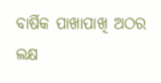ବାର୍ଷିକ ପାଖାପାଖି ଅଠର ଲକ୍ଷ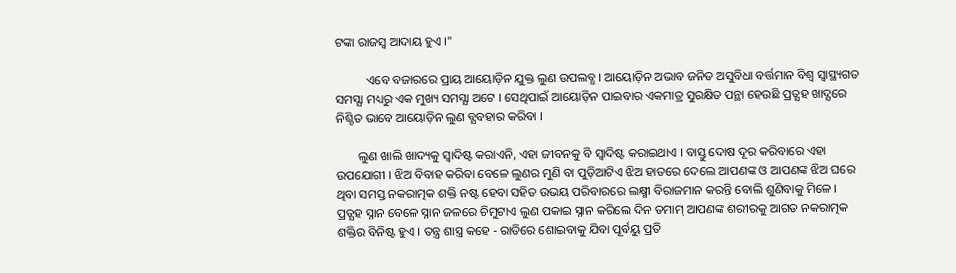ଟଙ୍କା ରାଜସ୍ୱ ଆଦାୟ ହୁଏ ।"

          ଏବେ ବଜାରରେ ପ୍ରାୟ ଆୟୋଡ଼ିନ ଯୁକ୍ତ ଲୁଣ ଉପଲବ୍ଧ । ଆୟୋଡ଼ିନ ଅଭାବ ଜନିତ ଅସୁବିଧା ବର୍ତ୍ତମାନ ବିଶ୍ବ ସ୍ବାସ୍ଥ୍ୟଗତ ସମସ୍ଯା ମଧ୍ୟରୁ ଏକ ମୁଖ୍ୟ ସମସ୍ଯା ଅଟେ । ସେଥିପାଇଁ ଆୟୋଡ଼ିନ ପାଇବାର ଏକମାତ୍ର ସୁରକ୍ଷିତ ପନ୍ଥା ହେଉଛି ପ୍ରତ୍ଯହ ଖାଦ୍ଯରେ ନିଶ୍ଚିତ ଭାବେ ଆୟୋଡ଼ିନ ଲୁଣ ବ୍ଯବହାର କରିବା ।

       ଲୁଣ ଖାଲି ଖାଦ୍ୟକୁ ସ୍ବାଦିଷ୍ଟ କରାଏନି, ଏହା ଜୀବନକୁ ବି ସ୍ବାଦିଷ୍ଟ କରାଇଥାଏ । ବାସ୍ତୁ ଦୋଷ ଦୂର କରିବାରେ ଏହା ଉପଯୋଗୀ । ଝିଅ ବିବାହ କରିବା ବେଳେ ଲୁଣର ମୁଣି ବା ପୁଡ଼ିଆଟିଏ ଝିଅ ହାତରେ ଦେଲେ ଆପଣଙ୍କ ଓ ଆପଣଙ୍କ ଝିଅ ଘରେ ଥିବା ସମସ୍ତ ନକରାତ୍ମକ ଶକ୍ତି ନଷ୍ଟ ହେବା ସହିତ ଉଭୟ ପରିବାରରେ ଲକ୍ଷ୍ମୀ ବିରାଜମାନ କରନ୍ତି ବୋଲି ଶୁଣିବାକୁ ମିଳେ । ପ୍ରତ୍ଯହ ସ୍ନାନ ବେଳେ ସ୍ନାନ ଜଳରେ ଚିମୁଟାଏ ଲୁଣ ପକାଇ ସ୍ନାନ କରିଲେ ଦିନ ତମାମ୍‌ ଆପଣଙ୍କ ଶରୀରକୁ ଆଗତ ନକରାତ୍ମକ ଶକ୍ତିର ବିନିଷ୍ଟ ହୁଏ । ତନ୍ତ୍ର ଶାସ୍ତ୍ର କହେ - ରାତିରେ ଶୋଇବାକୁ ଯିବା ପୂର୍ବୟୁ ପ୍ରତି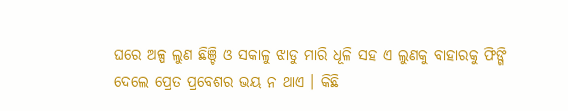ଘରେ ଅଳ୍ପ ଲୁଣ ଛିଞ୍ଚି ଓ ସକାଳୁ ଝାଡୁ ମାରି ଧୂଳି ସହ ଏ ଲୁଣକୁ ବାହାରକୁ ଫିଙ୍ଗି ଦେଲେ ପ୍ରେତ ପ୍ରବେଶର ଭୟ ନ ଥାଏ । କିଛି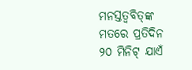ମନସ୍ତତ୍ବବିତ୍‌ଙ୍କ ମତରେ ପ୍ରତିଦିନ ୨୦ ମିନିଟ୍‌ ଯାଏଁ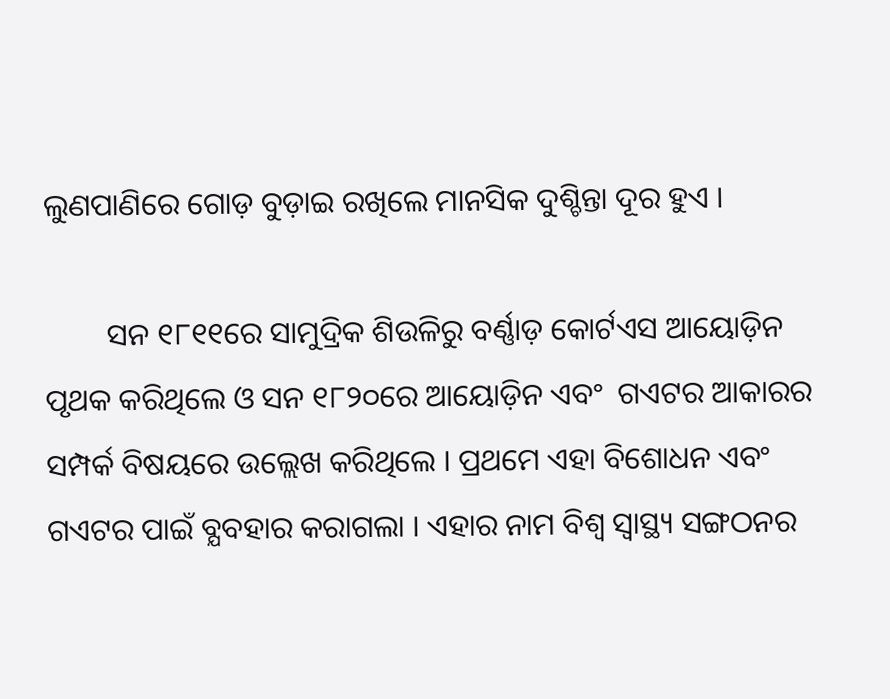ଲୁଣପାଣିରେ ଗୋଡ଼ ବୁଡ଼ାଇ ରଖିଲେ ମାନସିକ ଦୁଶ୍ଚିନ୍ତା ଦୂର ହୁଏ ।

        ସନ ୧୮୧୧ରେ ସାମୁଦ୍ରିକ ଶିଉଳିରୁ ବର୍ଣ୍ଣାଡ଼ କୋର୍ଟଏସ ଆୟୋଡ଼ିନ ପୃଥକ କରିଥିଲେ ଓ ସନ ୧୮୨୦ରେ ଆୟୋଡ଼ିନ ଏବଂ  ଗଏଟର ଆକାରର ସମ୍ପର୍କ ବିଷୟରେ ଉଲ୍ଲେଖ କରିଥିଲେ । ପ୍ରଥମେ ଏହା ବିଶୋଧନ ଏବଂ ଗଏଟର ପାଇଁ ବ୍ଯବହାର କରାଗଲା । ଏହାର ନାମ ବିଶ୍ବ ସ୍ବାସ୍ଥ୍ୟ ସଙ୍ଗଠନର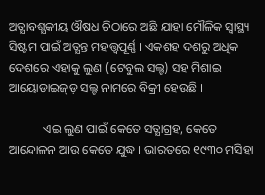ଅତ୍ଯାବଶ୍ଯକୀୟ ଔଷଧ ଚିଠାରେ ଅଛି ଯାହା ମୌଳିକ ସ୍ବାସ୍ଥ୍ୟ ସିଷ୍ଟମ ପାଇଁ ଅତ୍ଯନ୍ତ ମହତ୍ତ୍ୱପୂର୍ଣ୍ଣ । ଏକଶହ ଦଶରୁ ଅଧିକ ଦେଶରେ ଏହାକୁ ଲୁଣ (ଟେବୁଲ ସଲ୍ଟ) ସହ ମିଶାଇ ଆୟୋଡାଇଜ୍‌ଡ଼ ସଲ୍ଟ ନାମରେ ବିକ୍ରୀ ହେଉଛି ।

           ଏଇ ଲୁଣ ପାଇଁ କେତେ ସତ୍ଯାଗ୍ରହ, କେତେ ଆନ୍ଦୋଳନ ଆଉ କେତେ ଯୁଦ୍ଧ । ଭାରତରେ ୧୯୩୦ ମସିହା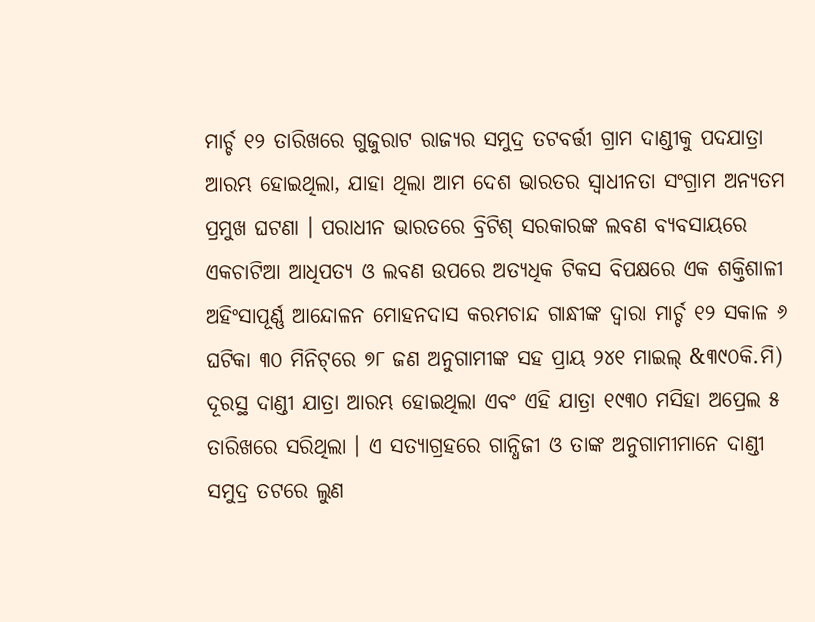ମାର୍ଚ୍ଚ ୧୨ ତାରିଖରେ ଗୁଜୁରାଟ ରାଜ୍ଯର ସମୁଦ୍ର ତଟବର୍ତ୍ତୀ ଗ୍ରାମ ଦାଣ୍ଡୀକୁ ପଦଯାତ୍ରା ଆରମ୍ଭ ହୋଇଥିଲା, ଯାହା ଥିଲା ଆମ ଦେଶ ଭାରତର ସ୍ବାଧୀନତା ସଂଗ୍ରାମ ଅନ୍ୟତମ ପ୍ରମୁଖ ଘଟଣା । ପରାଧୀନ ଭାରତରେ ବ୍ରିଟିଶ୍‌ ସରକାରଙ୍କ ଲବଣ ବ୍ଯବସାୟରେ ଏକଚାଟିଆ ଆଧିପତ୍ୟ ଓ ଲବଣ ଉପରେ ଅତ୍ଯଧିକ ଟିକସ ବିପକ୍ଷରେ ଏକ ଶକ୍ତିଶାଳୀ ଅହିଂସାପୂର୍ଣ୍ଣ ଆନ୍ଦୋଳନ ମୋହନଦାସ କରମଚାନ୍ଦ ଗାନ୍ଧୀଙ୍କ ଦ୍ବାରା ମାର୍ଚ୍ଚ ୧୨ ସକାଳ ୬ ଘଟିକା ୩୦ ମିନିଟ୍‌ରେ ୭୮ ଜଣ ଅନୁଗାମୀଙ୍କ ସହ ପ୍ରାୟ ୨୪୧ ମାଇଲ୍‌ &୩୯୦କି.ମି) ଦୂରସ୍ଥ ଦାଣ୍ଡୀ ଯାତ୍ରା ଆରମ୍ଭ ହୋଇଥିଲା ଏବଂ ଏହି ଯାତ୍ରା ୧୯୩୦ ମସିହା ଅପ୍ରେଲ ୫ ତାରିଖରେ ସରିଥିଲା । ଏ ସତ୍ଯାଗ୍ରହରେ ଗାନ୍ଧିଜୀ ଓ ତାଙ୍କ ଅନୁଗାମୀମାନେ ଦାଣ୍ଡୀ ସମୁଦ୍ର ତଟରେ ଲୁଣ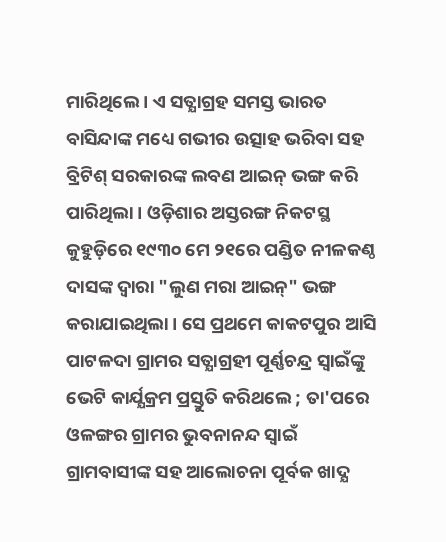ମାରିଥିଲେ । ଏ ସତ୍ଯାଗ୍ରହ ସମସ୍ତ ଭାରତ ବାସିନ୍ଦାଙ୍କ ମଧ୍ୟେ ଗଭୀର ଉତ୍ସାହ ଭରିବା ସହ ବ୍ରିଟିଶ୍‌ ସରକାରଙ୍କ ଲବଣ ଆଇନ୍‌ ଭଙ୍ଗ କରି ପାରିଥିଲା । ଓଡ଼ିଶାର ଅସ୍ତରଙ୍ଗ ନିକଟସ୍ଥ କୁହୁଡ଼ିରେ ୧୯୩୦ ମେ ୨୧ରେ ପଣ୍ଡିତ ନୀଳକଣ୍ଠ ଦାସଙ୍କ ଦ୍ବାରା "ଲୁଣ ମରା ଆଇନ୍‌" ଭଙ୍ଗ କରାଯାଇଥିଲା । ସେ ପ୍ରଥମେ କାକଟପୁର ଆସି ପାଟଳଦା ଗ୍ରାମର ସତ୍ଯାଗ୍ରହୀ ପୂର୍ଣ୍ଣଚନ୍ଦ୍ର ସ୍ବାଇଁଙ୍କୁ ଭେଟି କାର୍ଯ୍ଯକ୍ରମ ପ୍ରସ୍ତୁତି କରିଥଲେ ; ତା'ପରେ ଓଳଙ୍ଗର ଗ୍ରାମର ଭୁବନାନନ୍ଦ ସ୍ବାଇଁ ଗ୍ରାମବାସୀଙ୍କ ସହ ଆଲୋଚନା ପୂର୍ବକ ଖାଦ୍ଯ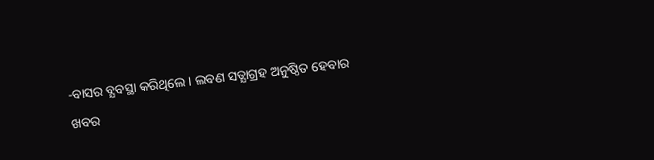-ବାସର ବ୍ଯବସ୍ଥା କରିଥିଲେ । ଲବଣ ସତ୍ଯାଗ୍ରହ ଅନୁଷ୍ଠିତ ହେବାର ଖବର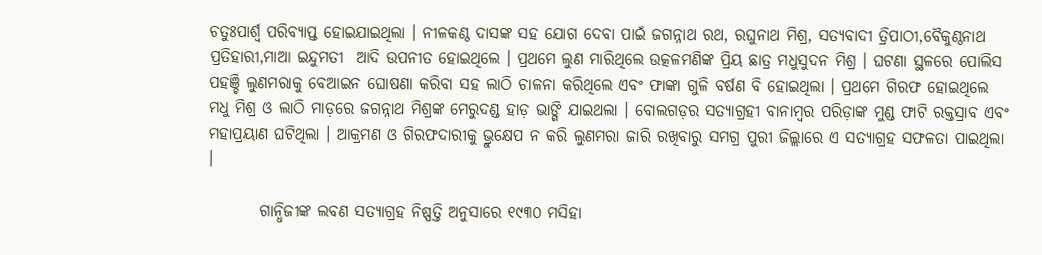ଚତୁଃପାର୍ଶ୍ୱ ପରିବ୍ୟାପ୍ତ ହୋଇଯାଇଥିଲା । ନୀଳକଣ୍ଠ ଦାସଙ୍କ ସହ ଯୋଗ ଦେବା ପାଇଁ ଜଗନ୍ନାଥ ରଥ, ରଘୁନାଥ ମିଶ୍ର, ସତ୍ଯବାଦୀ ତ୍ରିପାଠୀ,ବୈକୁଣ୍ଠନାଥ ପ୍ରତିହାରୀ,ମାଆ ଇନ୍ଦୁମତୀ  ଆଦି ଉପନୀତ ହୋଇଥିଲେ । ପ୍ରଥମେ ଲୁଣ ମାରିଥିଲେ ଉତ୍କଳମଣିଙ୍କ ପ୍ରିୟ ଛାତ୍ର ମଧୁସୁଦନ ମିଶ୍ର । ଘଟଣା ସ୍ଥଳରେ ପୋଲିସ ପହଞ୍ଚି ଲୁଣମରାକୁ ବେଆଇନ ଘୋଷଣା କରିବା ସହ ଲାଠି ଚାଳନା କରିଥିଲେ ଏବଂ ଫାଙ୍କା ଗୁଳି ବର୍ଷଣ ବି ହୋଇଥିଲା । ପ୍ରଥମେ ଗିରଫ ହୋଇଥିଲେ ମଧୁ ମିଶ୍ର ଓ ଲାଠି ମାଡ଼ରେ ଜଗନ୍ନାଥ ମିଶ୍ରଙ୍କ ମେରୁଦଣ୍ଡ ହାଡ଼ ଭାଙ୍ଗି ଯାଇଥଲା । ବୋଲଗଡ଼ର ସତ୍ଯାଗ୍ରହୀ ବାନାମ୍ବର ପରିଡ଼ାଙ୍କ ମୁଣ୍ଡ ଫାଟି ରକ୍ତସ୍ରାବ ଏବଂ ମହାପ୍ରୟାଣ ଘଟିଥିଲା । ଆକ୍ରମଣ ଓ ଗିରଫଦାରୀକୁ ଭ୍ରୁକ୍ଷେପ ନ କରି ଲୁଣମରା ଜାରି ରଖିବାରୁ ସମଗ୍ର ପୁରୀ ଜିଲ୍ଲାରେ ଏ ସତ୍ଯାଗ୍ରହ ସଫଳତା ପାଇଥିଲା ।

        ଗାନ୍ଧିଜୀଙ୍କ ଲବଣ ସତ୍ଯାଗ୍ରହ ନିଷ୍ପତ୍ତି ଅନୁସାରେ ୧୯୩୦ ମସିହା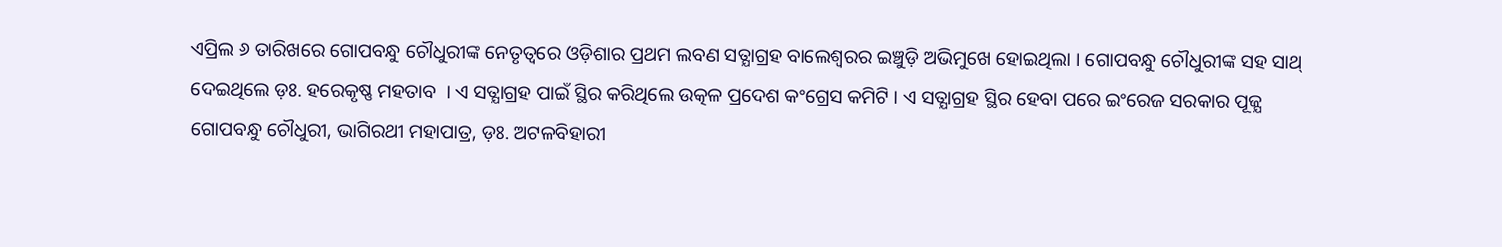ଏପ୍ରିଲ ୬ ତାରିଖରେ ଗୋପବନ୍ଧୁ ଚୌଧୁରୀଙ୍କ ନେତୃତ୍ବରେ ଓଡ଼ିଶାର ପ୍ରଥମ ଲବଣ ସତ୍ଯାଗ୍ରହ ବାଲେଶ୍ବରର ଇଞ୍ଚୁଡ଼ି ଅଭିମୁଖେ ହୋଇଥିଲା । ଗୋପବନ୍ଧୁ ଚୌଧୁରୀଙ୍କ ସହ ସାଥ୍‌ ଦେଇଥିଲେ ଡ଼ଃ. ହରେକୃଷ୍ଣ ମହତାବ  । ଏ ସତ୍ଯାଗ୍ରହ ପାଇଁ ସ୍ଥିର କରିଥିଲେ ଉତ୍କଳ ପ୍ରଦେଶ କଂଗ୍ରେସ କମିଟି । ଏ ସତ୍ଯାଗ୍ରହ ସ୍ଥିର ହେବା ପରେ ଇଂରେଜ ସରକାର ପୂଜ୍ଯ ଗୋପବନ୍ଧୁ ଚୌଧୁରୀ, ଭାଗିରଥୀ ମହାପାତ୍ର, ଡ଼ଃ. ଅଟଳବିହାରୀ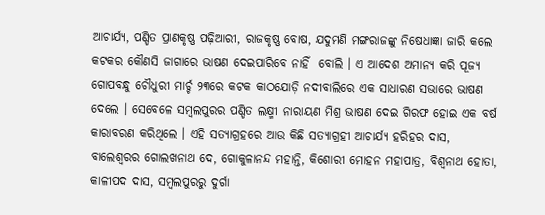ଆଚାର୍ଯ୍ୟ, ପଣ୍ଡିତ ପ୍ରାଣକୃଷ୍ଣ ପଢ଼ିଆରୀ, ରାଜକୃଷ୍ଣ ବୋଷ, ଯଦୁମଣି ମଙ୍ଗରାଜଙ୍କୁ ନିଷେଧାଜ୍ଞା ଜାରି କଲେ କଟକର କୌଣସି ଜାଗାରେ ଭାଷଣ ଦେଇପାରିବେ ନାହିଁ  ବୋଲି । ଏ ଆଦେଶ ଅମାନ୍ୟ କରି ପୂଜ୍ଯ ଗୋପବନ୍ଧୁ ଚୌଧୁରୀ ମାର୍ଚ୍ଚ ୨୩ରେ କଟକ କାଠଯୋଡ଼ି ନଦୀବାଲିରେ ଏକ ସାଧାରଣ ସଭାରେ ଭାଷଣ ଦେଲେ । ସେବେଳେ ସମ୍ବଲପୁରର ପଣ୍ଡିତ ଲକ୍ଷ୍ମୀ ନାରାୟଣ ମିଶ୍ର ଭାଷଣ ଦେଇ ଗିରଫ ହୋଇ ଏକ ବର୍ଷ କାରାବରଣ କରିଥିଲେ । ଏହି ସତ୍ଯାଗ୍ରହରେ ଆଉ କିଛି ସତ୍ଯାଗ୍ରହୀ ଆଚାର୍ଯ୍ୟ ହରିହର ଦାସ, ବାଲେଶ୍ବରର ଗୋଲଖନାଥ ଦେ, ଗୋକୁଳାନନ୍ଦ ମହାନ୍ତି, କିଶୋରୀ ମୋହନ ମହାପାତ୍ର, ବିଶ୍ବନାଥ ହୋତା, କାଳୀପଦ ଦାସ, ସମ୍ବଲପୁରରୁ ଦୁର୍ଗା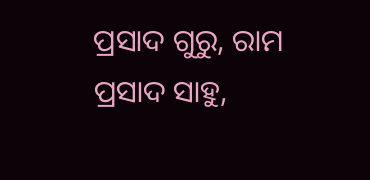ପ୍ରସାଦ ଗୁରୁ, ରାମ ପ୍ରସାଦ ସାହୁ,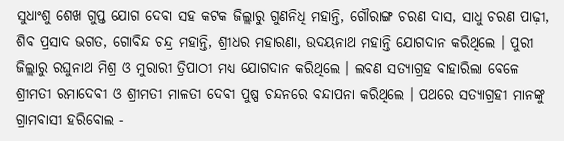ସୁଧାଂଶୁ ଶେଖ ଗୁପ୍ତ ଯୋଗ ଦେବା ସହ କଟକ ଜିଲ୍ଲାରୁ ଗୁଣନିଧି ମହାନ୍ତି, ଗୌରାଙ୍ଗ ଚରଣ ଦାସ, ସାଧୁ ଚରଣ ପାଢ଼ୀ, ଶିବ ପ୍ରସାଦ ଭଗତ, ଗୋବିନ୍ଦ ଚନ୍ଦ୍ର ମହାନ୍ତି, ଶ୍ରୀଧର ମହାରଣା, ଉଦୟନାଥ ମହାନ୍ତି ଯୋଗଦାନ କରିଥିଲେ । ପୁରୀ ଜିଲ୍ଲାରୁ ରଘୁନାଥ ମିଶ୍ର ଓ ମୁରାରୀ ତ୍ରିପାଠୀ ମଧ୍ୟ ଯୋଗଦାନ କରିଥିଲେ । ଲବଣ ସତ୍ଯାଗ୍ରହ ବାହାରିଲା ବେଳେ ଶ୍ରୀମତୀ ରମାଦେବୀ ଓ ଶ୍ରୀମତୀ ମାଳତୀ ଦେବୀ ପୁଷ୍ପ ଚନ୍ଦନରେ ବନ୍ଦାପନା କରିଥିଲେ । ପଥରେ ସତ୍ଯାଗ୍ରହୀ ମାନଙ୍କୁ ଗ୍ରାମବାସୀ ହରିବୋଲ -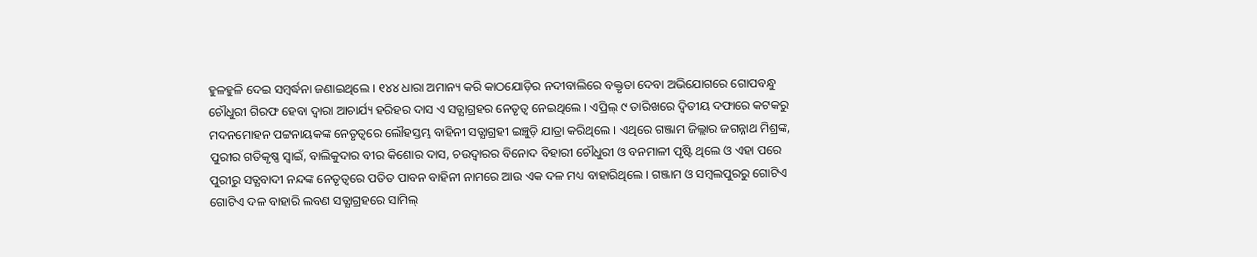ହୁଳହୁଳି ଦେଇ ସମ୍ବର୍ଦ୍ଧନା ଜଣାଇଥିଲେ । ୧୪୪ ଧାରା ଅମାନ୍ୟ କରି କାଠଯୋଡ଼ିର ନଦୀବାଲିରେ ବକ୍ତୃତା ଦେବା ଅଭିଯୋଗରେ ଗୋପବନ୍ଧୁ ଚୌଧୁରୀ ଗିରଫ ହେବା ଦ୍ବାରା ଆଚାର୍ଯ୍ୟ ହରିହର ଦାସ ଏ ସତ୍ଯାଗ୍ରହର ନେତୃତ୍ବ ନେଇଥିଲେ । ଏପ୍ରିଲ୍‌ ୯ ତାରିଖରେ ଦ୍ବିତୀୟ ଦଫାରେ କଟକରୁ ମଦନମୋହନ ପଟ୍ଟନାୟକଙ୍କ ନେତୃତ୍ବରେ ଲୌହସ୍ତମ୍ଭ ବାହିନୀ ସତ୍ଯାଗ୍ରହୀ ଇଞ୍ଚୁଡ଼ି ଯାତ୍ରା କରିଥିଲେ । ଏଥିରେ ଗଞ୍ଜାମ ଜିଲ୍ଲାର ଜଗନ୍ନାଥ ମିଶ୍ରଙ୍କ, ପୁରୀର ଗତିକୃଷ୍ଣ ସ୍ବାଇଁ, ବାଲିକୁଦାର ବୀର କିଶୋର ଦାସ, ଚଉଦ୍ବାରର ବିନୋଦ ବିହାରୀ ଚୌଧୁରୀ ଓ ବନମାଳୀ ପୃଷ୍ଟି ଥିଲେ ଓ ଏହା ପରେ ପୁରୀରୁ ସତ୍ଯବାଦୀ ନନ୍ଦଙ୍କ ନେତୃତ୍ବରେ ପତିତ ପାବନ ବାହିନୀ ନାମରେ ଆଉ ଏକ ଦଳ ମଧ୍ୟ ବାହାରିଥିଲେ । ଗଞ୍ଜାମ ଓ ସମ୍ବଲପୁରରୁ ଗୋଟିଏ ଗୋଟିଏ ଦଳ ବାହାରି ଲବଣ ସତ୍ଯାଗ୍ରହରେ ସାମିଲ୍‌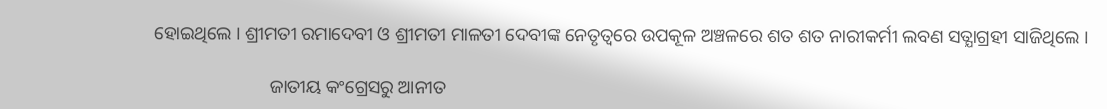ହୋଇଥିଲେ । ଶ୍ରୀମତୀ ରମାଦେବୀ ଓ ଶ୍ରୀମତୀ ମାଳତୀ ଦେବୀଙ୍କ ନେତୃତ୍ବରେ ଉପକୂଳ ଅଞ୍ଚଳରେ ଶତ ଶତ ନାରୀକର୍ମୀ ଲବଣ ସତ୍ଯାଗ୍ରହୀ ସାଜିଥିଲେ ।

                         ଜାତୀୟ କଂଗ୍ରେସରୁ ଆନୀତ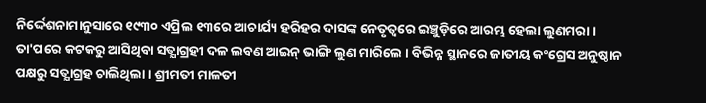ନିର୍ଦ୍ଦେଶନାମାନୁସାରେ ୧୯୩୦ ଏପ୍ରିଲ ୧୩ରେ ଆଚାର୍ଯ୍ୟ ହରିହର ଦାସଙ୍କ ନେତୃତ୍ବରେ ଇଞ୍ଚୁଡ଼ିରେ ଆରମ୍ଭ ହେଲା ଲୁଣମରା । ତା'ପରେ କଟକରୁ ଆସିଥିବା ସତ୍ଯାଗ୍ରହୀ ଦଳ ଲବଣ ଆଇନ୍‌ ଭାଙ୍ଗି ଲୁଣ ମାରିଲେ । ବିଭିନ୍ନ ସ୍ଥାନରେ ଜାତୀୟ କଂଗ୍ରେସ ଅନୁଷ୍ଠାନ ପକ୍ଷରୁ ସତ୍ଯାଗ୍ରହ ଚାଲିଥିଲା । ଶ୍ରୀମତୀ ମାଳତୀ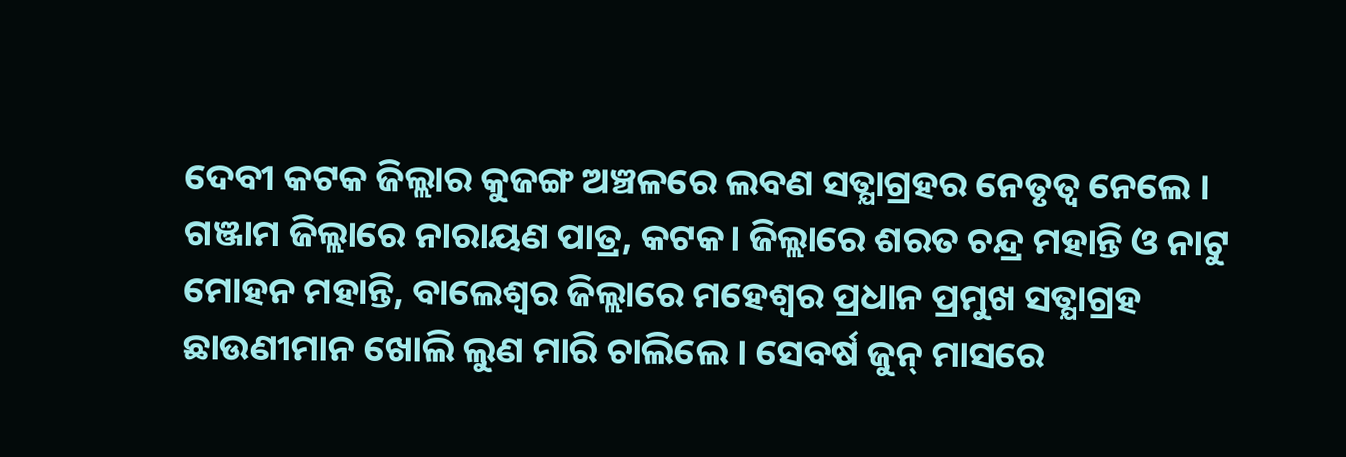ଦେବୀ କଟକ ଜିଲ୍ଲାର କୁଜଙ୍ଗ ଅଞ୍ଚଳରେ ଲବଣ ସତ୍ଯାଗ୍ରହର ନେତୃତ୍ବ ନେଲେ । ଗଞ୍ଜାମ ଜିଲ୍ଲାରେ ନାରାୟଣ ପାତ୍ର, କଟକ। ଜିଲ୍ଲାରେ ଶରତ ଚନ୍ଦ୍ର ମହାନ୍ତି ଓ ନାଟୁ ମୋହନ ମହାନ୍ତି, ବାଲେଶ୍ବର ଜିଲ୍ଲାରେ ମହେଶ୍ୱର ପ୍ରଧାନ ପ୍ରମୁଖ ସତ୍ଯାଗ୍ରହ ଛାଉଣୀମାନ ଖୋଲି ଲୁଣ ମାରି ଚାଲିଲେ । ସେବର୍ଷ ଜୁନ୍‌ ମାସରେ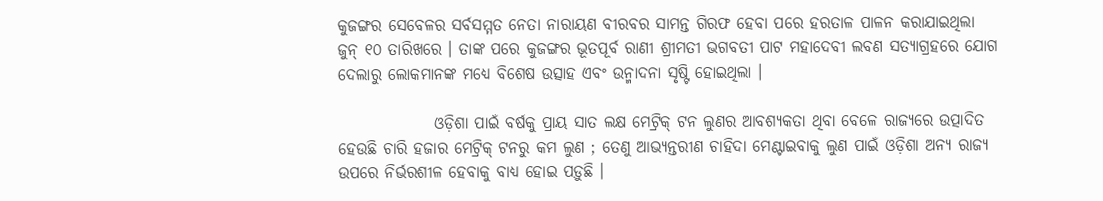କୁଜଙ୍ଗର ସେବେଳର ସର୍ବସମ୍ମତ ନେତା ନାରାୟଣ ବୀରବର ସାମନ୍ତ ଗିରଫ ହେବା ପରେ ହରତାଳ ପାଳନ କରାଯାଇଥିଲା ଜୁନ୍‌ ୧୦ ତାରିଖରେ । ତାଙ୍କ ପରେ କୁଜଙ୍ଗର ଭୂତପୂର୍ବ ରାଣୀ ଶ୍ରୀମତୀ ଭଗବତୀ ପାଟ ମହାଦେବୀ ଲବଣ ସତ୍ଯାଗ୍ରହରେ ଯୋଗ ଦେଲାରୁ ଲୋକମାନଙ୍କ ମଧ୍ୟେ ବିଶେଷ ଉତ୍ସାହ ଏବଂ ଉନ୍ମାଦନା ସୃଷ୍ଟି ହୋଇଥିଲା ।

               ଓଡ଼ିଶା ପାଇଁ ବର୍ଷକୁ ପ୍ରାୟ ସାତ ଲକ୍ଷ ମେଟ୍ରିକ୍‌ ଟନ ଲୁଣର ଆବଶ୍ଯକତା ଥିବା ବେଳେ ରାଜ୍ଯରେ ଉତ୍ପାଦିତ ହେଉଛି ଚାରି ହଜାର ମେଟ୍ରିକ୍‌ ଟନରୁ କମ ଲୁଣ ; ତେଣୁ ଆଭ୍ୟନ୍ତରୀଣ ଚାହିଦା ମେଣ୍ଟାଇବାକୁ ଲୁଣ ପାଇଁ ଓଡ଼ିଶା ଅନ୍ଯ ରାଜ୍ଯ ଉପରେ ନିର୍ଭରଶୀଳ ହେବାକୁ ବାଧ୍ୟ ହୋଇ ପଡ଼ୁଛି ।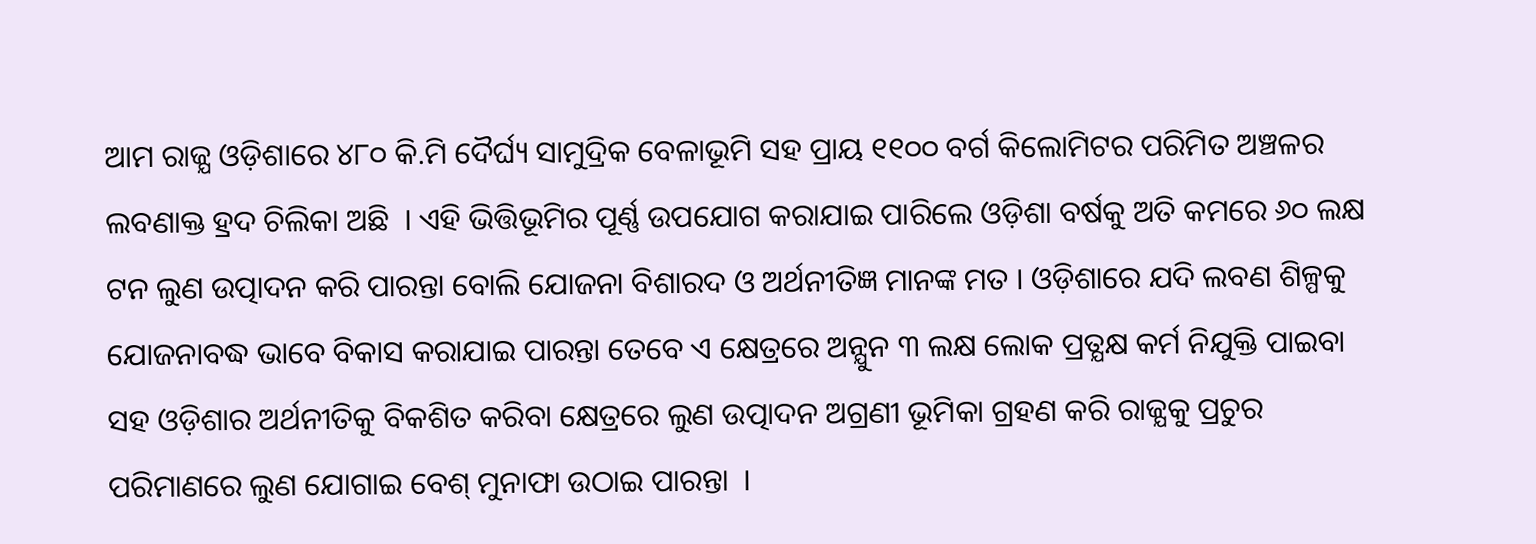ଆମ ରାଜ୍ଯ ଓଡ଼ିଶାରେ ୪୮୦ କି.ମି ଦୈର୍ଘ୍ୟ ସାମୁଦ୍ରିକ ବେଳାଭୂମି ସହ ପ୍ରାୟ ୧୧୦୦ ବର୍ଗ କିଲୋମିଟର ପରିମିତ ଅଞ୍ଚଳର ଲବଣାକ୍ତ ହ୍ରଦ ଚିଲିକା ଅଛି  । ଏହି ଭିତ୍ତିଭୂମିର ପୂର୍ଣ୍ଣ ଉପଯୋଗ କରାଯାଇ ପାରିଲେ ଓଡ଼ିଶା ବର୍ଷକୁ ଅତି କମରେ ୬୦ ଲକ୍ଷ ଟନ ଲୁଣ ଉତ୍ପାଦନ କରି ପାରନ୍ତା ବୋଲି ଯୋଜନା ବିଶାରଦ ଓ ଅର୍ଥନୀତିଜ୍ଞ ମାନଙ୍କ ମତ । ଓଡ଼ିଶାରେ ଯଦି ଲବଣ ଶିଳ୍ପକୁ ଯୋଜନାବଦ୍ଧ ଭାବେ ବିକାସ କରାଯାଇ ପାରନ୍ତା ତେବେ ଏ କ୍ଷେତ୍ରରେ ଅନ୍ଯୁନ ୩ ଲକ୍ଷ ଲୋକ ପ୍ରତ୍ଯକ୍ଷ କର୍ମ ନିଯୁକ୍ତି ପାଇବା ସହ ଓଡ଼ିଶାର ଅର୍ଥନୀତିକୁ ବିକଶିତ କରିବା କ୍ଷେତ୍ରରେ ଲୁଣ ଉତ୍ପାଦନ ଅଗ୍ରଣୀ ଭୂମିକା ଗ୍ରହଣ କରି ରାଜ୍ଯକୁ ପ୍ରଚୁର ପରିମାଣରେ ଲୁଣ ଯୋଗାଇ ବେଶ୍‌ ମୁନାଫା ଉଠାଇ ପାରନ୍ତା  ।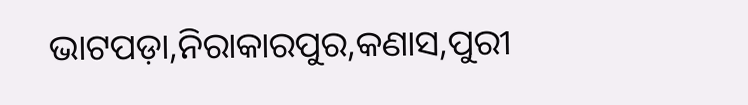ଭାଟପଡ଼ା,ନିରାକାରପୁର,କଣାସ,ପୁରୀ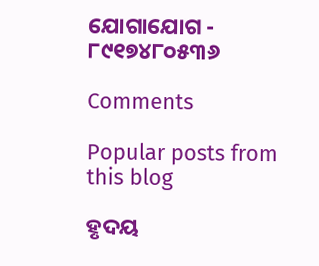ଯୋଗାଯୋଗ - ୮୯୧୭୪୮୦୫୩୬

Comments

Popular posts from this blog

ହୃଦୟ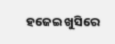ହଜେଇ ଖୁସିରେ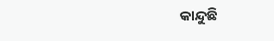କାନ୍ଦୁଛି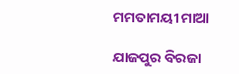ମମତାମୟୀ ମାଆ

ଯାଜପୁର ବିରଜା